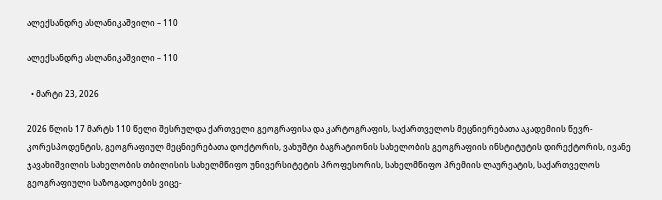ალექსანდრე ასლანიკაშვილი – 110

ალექსანდრე ასლანიკაშვილი – 110

  • მარტი 23, 2026

2026 წლის 17 მარტს 110 წელი შესრულდა ქართველი გეოგრაფისა და კარტოგრაფის, საქართველოს მეცნიერებათა აკადემიის წევრ-კორესპოდენტის, გეოგრაფიულ მეცნიერებათა დოქტორის, ვახუშტი ბაგრატიონის სახელობის გეოგრაფიის ინსტიტუტის დირექტორის, ივანე ჯავახიშვილის სახელობის თბილისის სახელმწიფო უნივერსიტეტის პროფესორის, სახელმწიფო პრემიის ლაურეატის, საქართველოს გეოგრაფიული საზოგადოების ვიცე-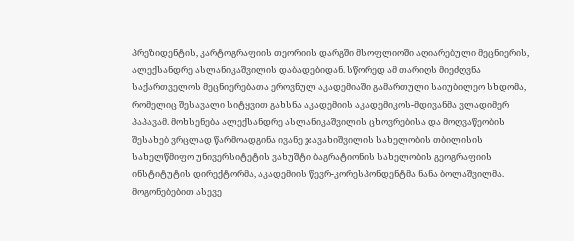პრეზიდენტის, კარტოგრაფიის თეორიის დარგში მსოფლიოში აღიარებული მეცნიერის, ალექსანდრე ასლანიკაშვილის დაბადებიდან. სწორედ ამ თარიღს მიეძღვნა საქართველოს მეცნიერებათა ეროვნულ აკადემიაში გამართული საიუბილეო სხდომა, რომელიც შესავალი სიტყვით გახსნა აკადემიის აკადემიკოს-მდივანმა ვლადიმერ პაპავამ. მოხსენება ალექსანდრე ასლანიკაშვილის ცხოვრებისა და მოღვაწეობის შესახებ ვრცლად წარმოადგინა ივანე ჯავახიშვილის სახელობის თბილისის სახელწმიფო უნივერსიტეტის ვახუშტი ბაგრატიონის სახელობის გეოგრაფიის ინსტიტუტის დირექტორმა, აკადემიის წევრ-კორესპონდენტმა ნანა ბოლაშვილმა. მოგონებებით ასევე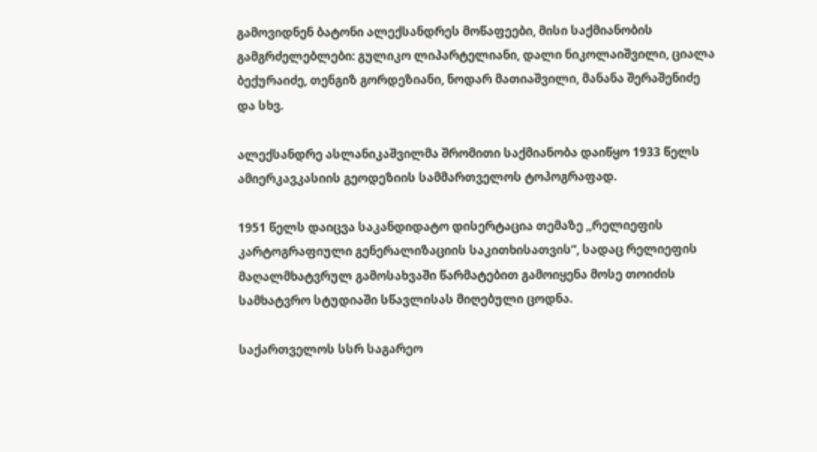გამოვიდნენ ბატონი ალექსანდრეს მოწაფეები, მისი საქმიანობის გამგრძელებლები: გულიკო ლიპარტელიანი, დალი ნიკოლაიშვილი, ციალა ბექურაიძე, თენგიზ გორდეზიანი, ნოდარ მათიაშვილი, მანანა შერაშენიძე და სხვ.

ალექსანდრე ასლანიკაშვილმა შრომითი საქმიანობა დაიწყო 1933 წელს ამიერკავკასიის გეოდეზიის სამმართველოს ტოპოგრაფად.

1951 წელს დაიცვა საკანდიდატო დისერტაცია თემაზე ,,რელიეფის კარტოგრაფიული გენერალიზაციის საკითხისათვის“, სადაც რელიეფის მაღალმხატვრულ გამოსახვაში წარმატებით გამოიყენა მოსე თოიძის სამხატვრო სტუდიაში სწავლისას მიღებული ცოდნა.

საქართველოს სსრ საგარეო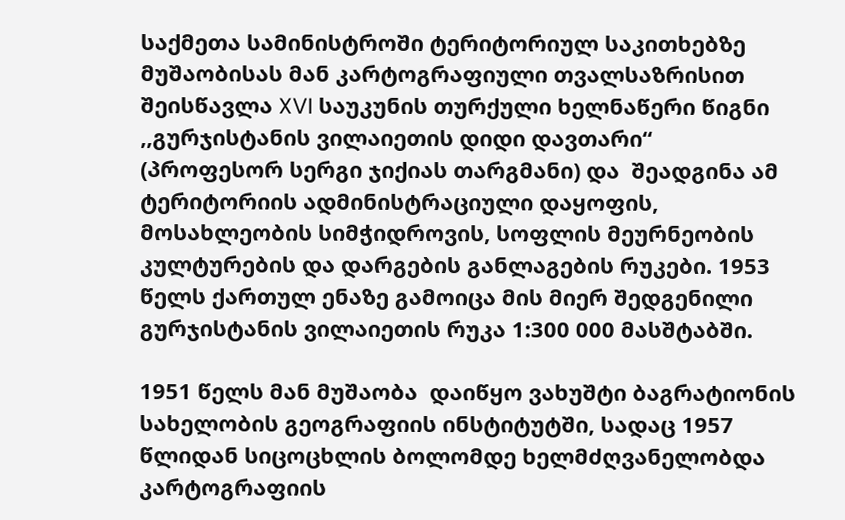საქმეთა სამინისტროში ტერიტორიულ საკითხებზე მუშაობისას მან კარტოგრაფიული თვალსაზრისით შეისწავლა XVI საუკუნის თურქული ხელნაწერი წიგნი ,,გურჯისტანის ვილაიეთის დიდი დავთარი“ (პროფესორ სერგი ჯიქიას თარგმანი) და  შეადგინა ამ ტერიტორიის ადმინისტრაციული დაყოფის, მოსახლეობის სიმჭიდროვის, სოფლის მეურნეობის კულტურების და დარგების განლაგების რუკები. 1953 წელს ქართულ ენაზე გამოიცა მის მიერ შედგენილი გურჯისტანის ვილაიეთის რუკა 1:300 000 მასშტაბში.

1951 წელს მან მუშაობა  დაიწყო ვახუშტი ბაგრატიონის სახელობის გეოგრაფიის ინსტიტუტში, სადაც 1957 წლიდან სიცოცხლის ბოლომდე ხელმძღვანელობდა  კარტოგრაფიის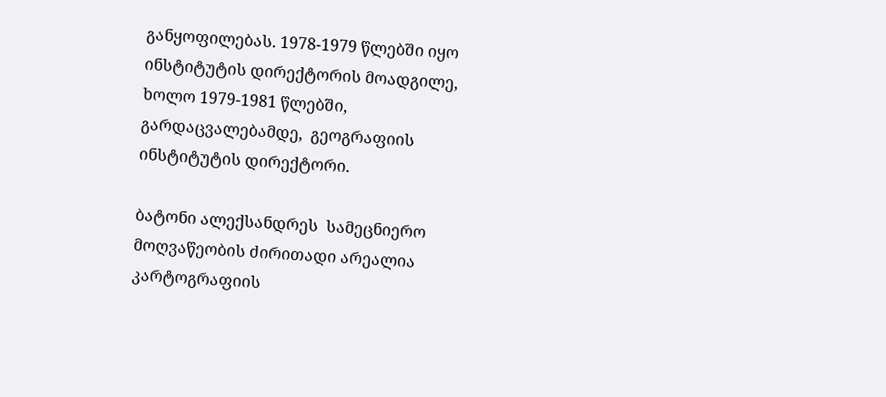განყოფილებას. 1978-1979 წლებში იყო ინსტიტუტის დირექტორის მოადგილე, ხოლო 1979-1981 წლებში, გარდაცვალებამდე,  გეოგრაფიის ინსტიტუტის დირექტორი.

ბატონი ალექსანდრეს  სამეცნიერო მოღვაწეობის ძირითადი არეალია  კარტოგრაფიის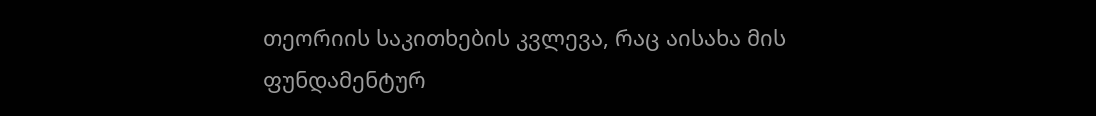თეორიის საკითხების კვლევა, რაც აისახა მის ფუნდამენტურ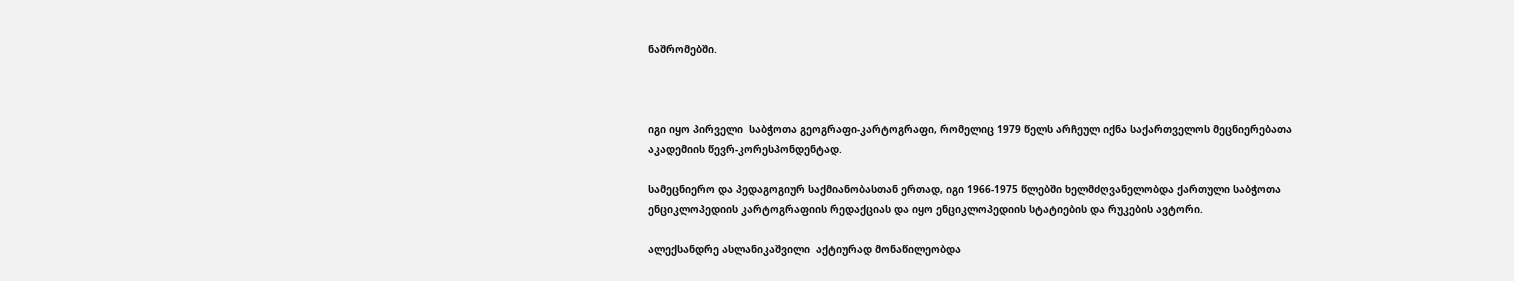ნაშრომებში.



იგი იყო პირველი  საბჭოთა გეოგრაფი-კარტოგრაფი, რომელიც 1979 წელს არჩეულ იქნა საქართველოს მეცნიერებათა აკადემიის წევრ-კორესპონდენტად.

სამეცნიერო და პედაგოგიურ საქმიანობასთან ერთად, იგი 1966-1975 წლებში ხელმძღვანელობდა ქართული საბჭოთა ენციკლოპედიის კარტოგრაფიის რედაქციას და იყო ენციკლოპედიის სტატიების და რუკების ავტორი.

ალექსანდრე ასლანიკაშვილი  აქტიურად მონაწილეობდა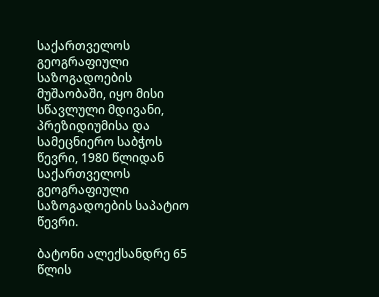საქართველოს გეოგრაფიული საზოგადოების მუშაობაში, იყო მისი სწავლული მდივანი, პრეზიდიუმისა და სამეცნიერო საბჭოს წევრი, 1980 წლიდან საქართველოს გეოგრაფიული საზოგადოების საპატიო წევრი.

ბატონი ალექსანდრე 65 წლის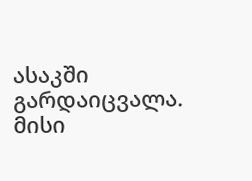ასაკში გარდაიცვალა. მისი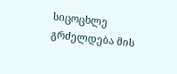სიცოცხლე გრძელდება მის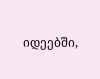იდეებში,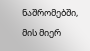ნაშრომებში, მის მიერ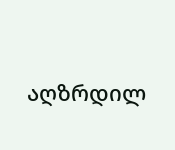აღზრდილ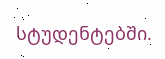სტუდენტებში.